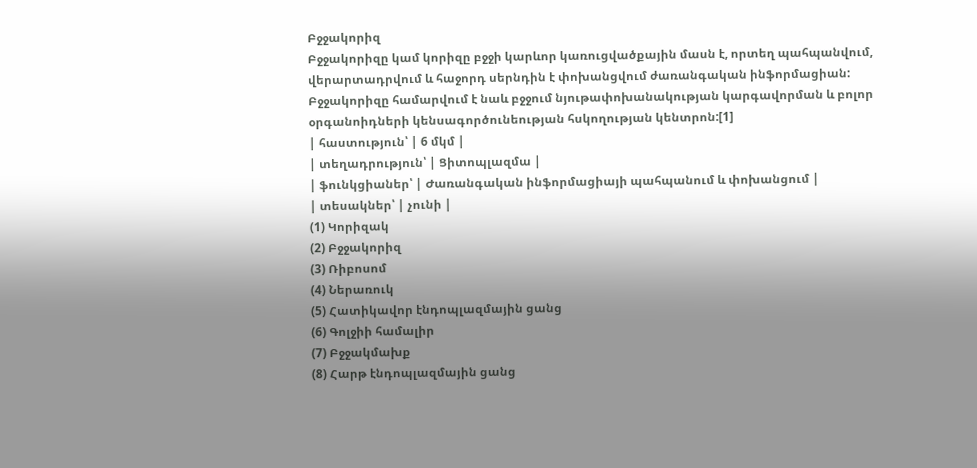Բջջակորիզ
Բջջակորիզը կամ կորիզը բջջի կարևոր կառուցվածքային մասն է, որտեղ պահպանվում, վերարտադրվում և հաջորդ սերնդին է փոխանցվում ժառանգական ինֆորմացիան: Բջջակորիզը համարվում է նաև բջջում նյութափոխանակության կարգավորման և բոլոր օրգանոիդների կենսագործունեության հսկողության կենտրոն:[1]
| հաստություն՝ | 6 մկմ |
| տեղադրություն՝ | Ցիտոպլազմա |
| ֆունկցիաներ՝ | Ժառանգական ինֆորմացիայի պահպանում և փոխանցում |
| տեսակներ՝ | չունի |
(1) Կորիզակ
(2) Բջջակորիզ
(3) Ռիբոսոմ
(4) Ներառուկ
(5) Հատիկավոր էնդոպլազմային ցանց
(6) Գոլջիի համալիր
(7) Բջջակմախք
(8) Հարթ էնդոպլազմային ցանց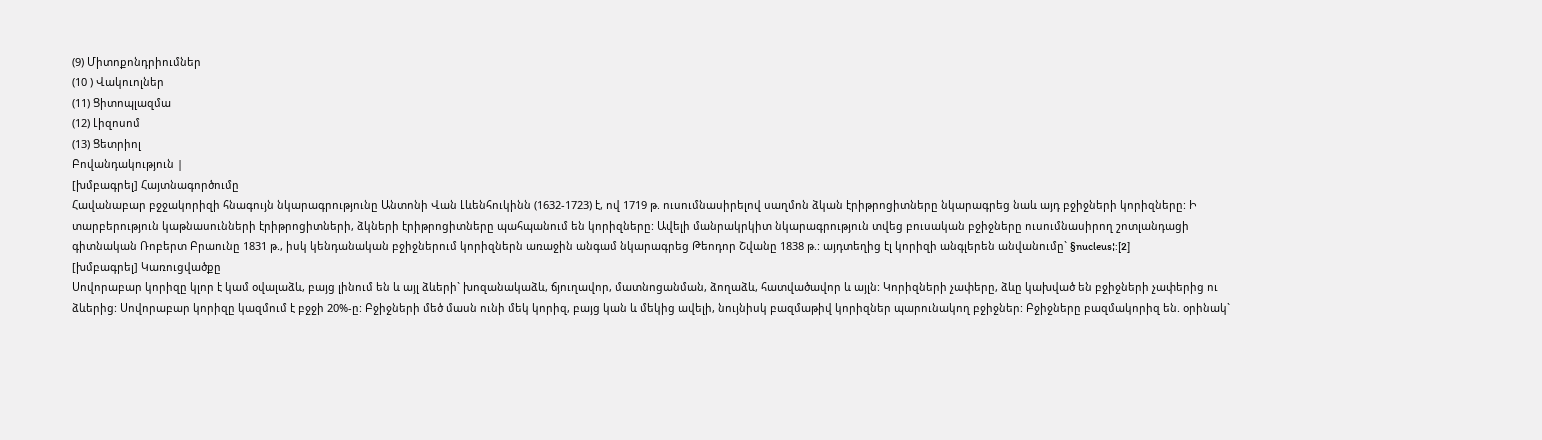(9) Միտոքոնդրիումներ
(10 ) Վակուոլներ
(11) Ցիտոպլազմա
(12) Լիզոսոմ
(13) Ցետրիոլ
Բովանդակություն |
[խմբագրել] Հայտնագործումը
Հավանաբար բջջակորիզի հնագույն նկարագրությունը Անտոնի Վան Լևենհուկինն (1632-1723) է, ով 1719 թ. ուսումնասիրելով սաղմոն ձկան էրիթրոցիտները նկարագրեց նաև այդ բջիջների կորիզները: Ի տարբերություն կաթնասունների էրիթրոցիտների, ձկների էրիթրոցիտները պահպանում են կորիզները: Ավելի մանրակրկիտ նկարագրություն տվեց բուսական բջիջները ուսումնասիրող շոտլանդացի գիտնական Ռոբերտ Բրաունը 1831 թ., իսկ կենդանական բջիջներում կորիզներն առաջին անգամ նկարագրեց Թեոդոր Շվանը 1838 թ.: այդտեղից էլ կորիզի անգլերեն անվանումը` §nucleus¦:[2]
[խմբագրել] Կառուցվածքը
Սովորաբար կորիզը կլոր է կամ օվալաձև, բայց լինում են և այլ ձևերի` խոզանակաձև, ճյուղավոր, մատնոցանման, ձողաձև, հատվածավոր և այլն: Կորիզների չափերը, ձևը կախված են բջիջների չափերից ու ձևերից: Սովորաբար կորիզը կազմում է բջջի 20%-ը: Բջիջների մեծ մասն ունի մեկ կորիզ, բայց կան և մեկից ավելի, նույնիսկ բազմաթիվ կորիզներ պարունակող բջիջներ: Բջիջները բազմակորիզ են. օրինակ`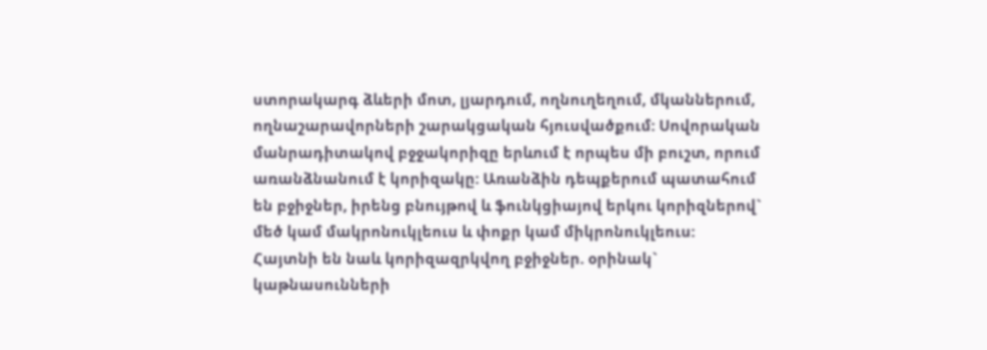ստորակարգ ձևերի մոտ, լյարդում, ողնուղեղում, մկաններում, ողնաշարավորների շարակցական հյուսվածքում: Սովորական մանրադիտակով բջջակորիզը երևում է որպես մի բուշտ, որում առանձնանում է կորիզակը: Առանձին դեպքերում պատահում են բջիջներ, իրենց բնույթով և ֆունկցիայով երկու կորիզներով` մեծ կամ մակրոնուկլեուս և փոքր կամ միկրոնուկլեուս: Հայտնի են նաև կորիզազրկվող բջիջներ. օրինակ` կաթնասունների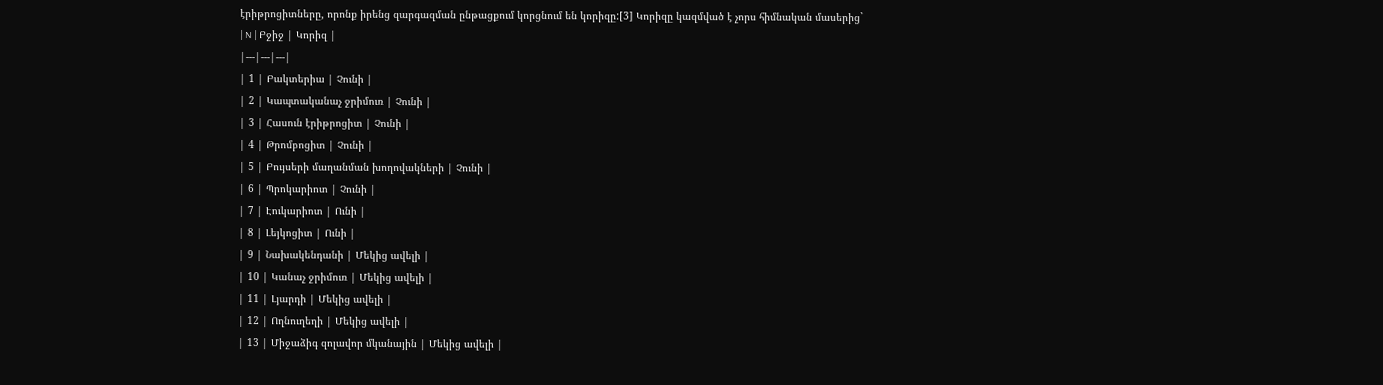էրիթրոցիտները, որոնք իրենց զարգազման ընթացքում կորցնում են կորիզը:[3] Կորիզը կազմված է չորս հիմնական մասերից`
| N | Բջիջ | Կորիզ |
|---|---|---|
| 1 | Բակտերիա | Չունի |
| 2 | Կապտականաչ ջրիմուռ | Չունի |
| 3 | Հասուն էրիթրոցիտ | Չունի |
| 4 | Թրոմբոցիտ | Չունի |
| 5 | Բույսերի մաղանման խողովակների | Չունի |
| 6 | Պրոկարիոտ | Չունի |
| 7 | Էուկարիոտ | Ունի |
| 8 | Լեյկոցիտ | Ունի |
| 9 | Նախակենդանի | Մեկից ավելի |
| 10 | Կանաչ ջրիմուռ | Մեկից ավելի |
| 11 | Լյարդի | Մեկից ավելի |
| 12 | Ողնուղեղի | Մեկից ավելի |
| 13 | Միջաձիգ զոլավոր մկանային | Մեկից ավելի |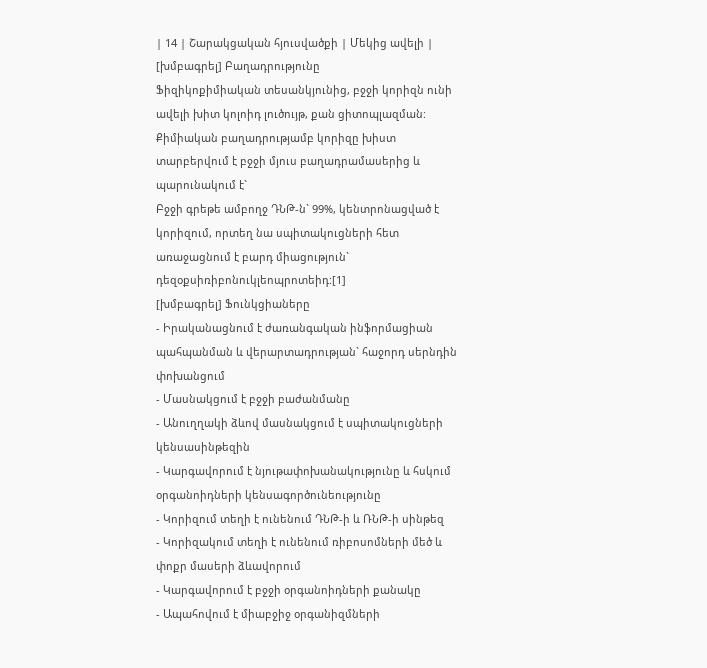| 14 | Շարակցական հյուսվածքի | Մեկից ավելի |
[խմբագրել] Բաղադրությունը
Ֆիզիկոքիմիական տեսանկյունից, բջջի կորիզն ունի ավելի խիտ կոլոիդ լուծույթ, քան ցիտոպլազման: Քիմիական բաղադրությամբ կորիզը խիստ տարբերվում է բջջի մյուս բաղադրամասերից և պարունակում է`
Բջջի գրեթե ամբողջ ԴՆԹ-ն` 99%, կենտրոնացված է կորիզում, որտեղ նա սպիտակուցների հետ առաջացնում է բարդ միացություն` դեզօքսիռիբոնուկլեոպրոտեիդ:[1]
[խմբագրել] Ֆունկցիաները
- Իրականացնում է ժառանգական ինֆորմացիան պահպանման և վերարտադրության` հաջորդ սերնդին փոխանցում
- Մասնակցում է բջջի բաժանմանը
- Անուղղակի ձևով մասնակցում է սպիտակուցների կենսասինթեզին
- Կարգավորում է նյութափոխանակությունը և հսկում օրգանոիդների կենսագործունեությունը
- Կորիզում տեղի է ունենում ԴՆԹ-ի և ՌՆԹ-ի սինթեզ
- Կորիզակում տեղի է ունենում ռիբոսոմների մեծ և փոքր մասերի ձևավորում
- Կարգավորում է բջջի օրգանոիդների քանակը
- Ապահովում է միաբջիջ օրգանիզմների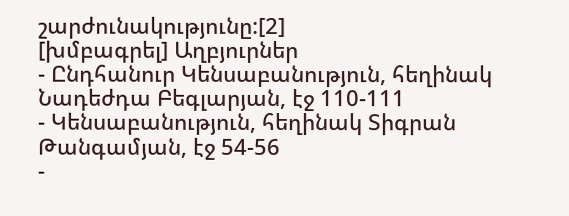շարժունակությունը:[2]
[խմբագրել] Աղբյուրներ
- Ընդհանուր Կենսաբանություն, հեղինակ Նադեժդա Բեգլարյան, էջ 110-111
- Կենսաբանություն, հեղինակ Տիգրան Թանգամյան, էջ 54-56
-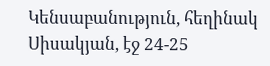Կենսաբանություն, հեղինակ Սիսակյան, էջ 24-25